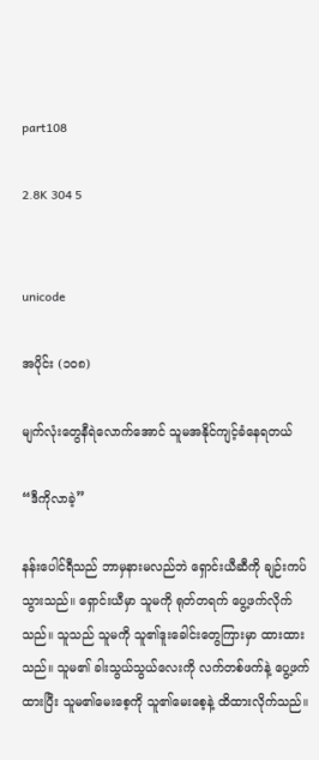part108

2.8K 304 5


unicode

အပိုင်း (၁၀၈)

မျက်လုံးတွေနီရဲလောက်အောင် သူမအနိုင်ကျင့်ခံနေရတယ်

“ဒီကိုလာခဲ့”

နန်းပေါင်ရီသည် ဘာမှနားမလည်ဘဲ ရှောင်းယီဆီကို ချဉ်းကပ်သွားသည်။ ရှောင်းယီမှာ သူမကို ရုတ်တရက် ပွေ့ဖက်လိုက်သည်။ သူသည် သူမကို သူ၏ဒူးခေါင်းတွေကြားမှာ ထားထားသည်။ သူမ၏ ခါးသွယ်သွယ်လေးကို လက်တစ်ဖက်နဲ့ ပွေ့ဖက်ထားပြီး သူမ၏မေးစေ့ကို သူ၏မေးစေ့နဲ့ ထိထားလိုက်သည်။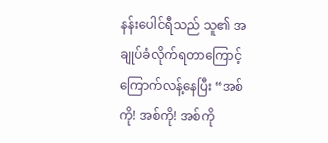နန်းပေါင်ရီသည် သူ၏ အချုပ်ခံလိုက်ရတာကြောင့် ကြောက်လန့်နေပြီး “အစ်ကို! အစ်ကို! အစ်ကို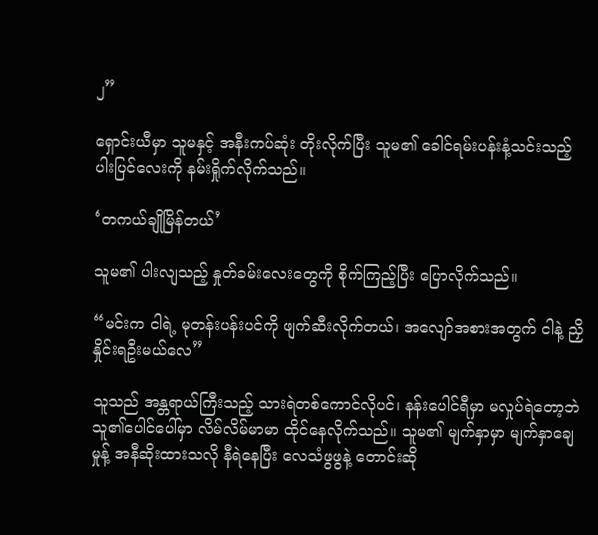၂”

ရှောင်းယီမှာ သူမနှင့် အနီးကပ်ဆုံး တိုးလိုက်ပြီး သူမ၏ ခေါင်ရမ်းပန်းနံ့သင်းသည့် ပါးပြင်လေးကို နမ်းရှိုက်လိုက်သည်။

‘တကယ်ချိုမြိန်တယ်’

သူမ၏ ပါးလျသည့် နှုတ်ခမ်းလေးတွေကို စိုက်ကြည့်ပြီး ပြောလိုက်သည်။

“မင်းက ငါရဲ့ မုတန်းပန်းပင်ကို ဖျက်ဆီးလိုက်တယ်၊ အလျော်အစားအတွက် ငါနဲ့ ညှိနှိုင်းရဦးမယ်လေ”

သူသည် အန္တရာယ်ကြီးသည့် သားရဲတစ်ကောင်လိုပင်၊ နန်းပေါင်ရီမှာ မလှုပ်ရဲတော့ဘဲ သူ၏ပေါင်ပေါ်မှာ လိမ်လိမ်မာမာ ထိုင်နေလိုက်သည်။ သူမ၏ မျက်နှာမှာ မျက်နှာချေမှုန့် အနီဆိုးထားသလို နီရဲနေပြီး လေသံဖွဖွနဲ့ တောင်းဆို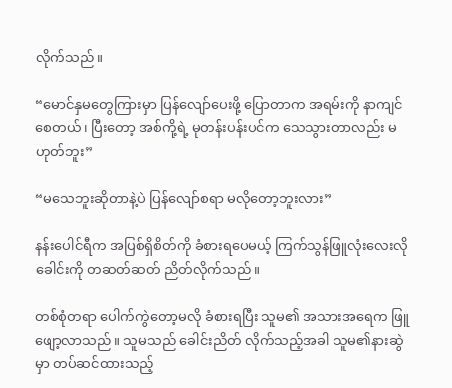လိုက်သည်။

“မောင်နှမတွေကြားမှာ ပြန်လျော်ပေးဖို့ ပြောတာက အရမ်းကို နာကျင်စေတယ်၊ ပြီးတော့ အစ်ကို့ရဲ့ မုတန်းပန်းပင်က သေသွားတာလည်း မဟုတ်ဘူး”

“မသေဘူးဆိုတာနဲ့ပဲ ပြန်လျော်စရာ မလိုတော့ဘူးလား”

နန်းပေါင်ရီက အပြစ်ရှိစိတ်ကို ခံစားရပေမယ့် ကြက်သွန်ဖြူလုံးလေးလို ခေါင်းကို တဆတ်ဆတ် ညိတ်လိုက်သည်။

တစ်စုံတရာ ပေါက်ကွဲတော့မလို ခံစားရပြီး သူမ၏ အသားအရေက ဖြူဖျော့လာသည်။ သူမသည် ခေါင်းညိတ် လိုက်သည့်အခါ သူမ၏နားဆွဲမှာ တပ်ဆင်ထားသည့်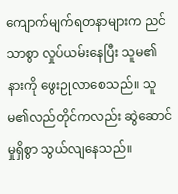ကျောက်မျက်ရတနာ‌များက ညင်သာစွာ လှုပ်ယမ်းနေပြီး သူမ၏နားကို ဖွေးဉုလာစေသည်။ သူမ၏လည်တိုင်ကလည်း ဆွဲဆောင်မှုရှိစွာ သွယ်လျနေသည်။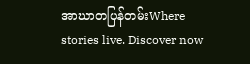အာဃာတပြန်တမ်းWhere stories live. Discover now